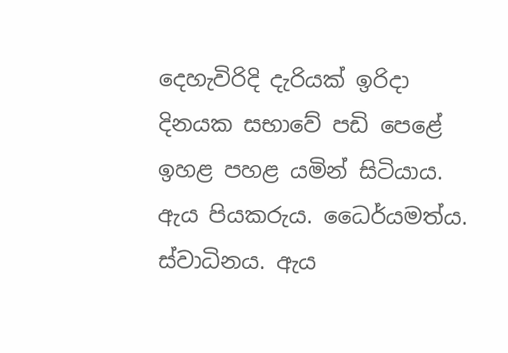දෙහැවිරිදි දැරියක් ඉරිදා දිනයක සභාවේ පඩි පෙළේ ඉහළ පහළ යමින් සිටියාය. ඇය පියකරුය. ධෛර්යමත්ය. ස්වාධිනය. ඇය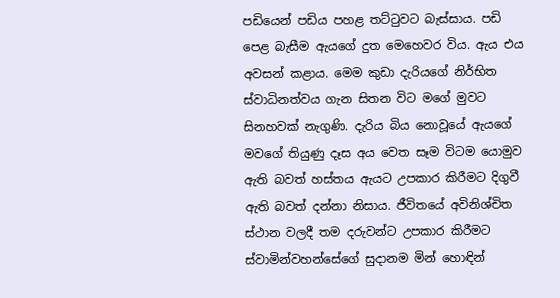පඩියෙන් පඩිය පහළ තට්ටුවට බැස්සාය. පඩි පෙළ බැසීම ඇයගේ දුත මෙහෙවර විය. ඇය එය අවසන් කළාය. මෙම කුඩා දැරියගේ නිර්භිත ස්වාධිනත්වය ගැන සිතන විට මගේ මුවට සිනහවක් නැගුණි. දැරිය බිය නොවූයේ ඇයගේ මවගේ තියුණු දෑස අය වෙත සෑම විටම යොමුව ඇති බවත් හස්තය ඇයට උපකාර කිරීමට දිගුවී ඇති බවත් දන්නා නිසාය. ජීවිතයේ අවිනිශ්චිත ස්ථාන වලදී තම දරුවන්ට උපකාර කිරීමට ස්වාමින්වහන්සේගේ සුදානම මින් හොඳින්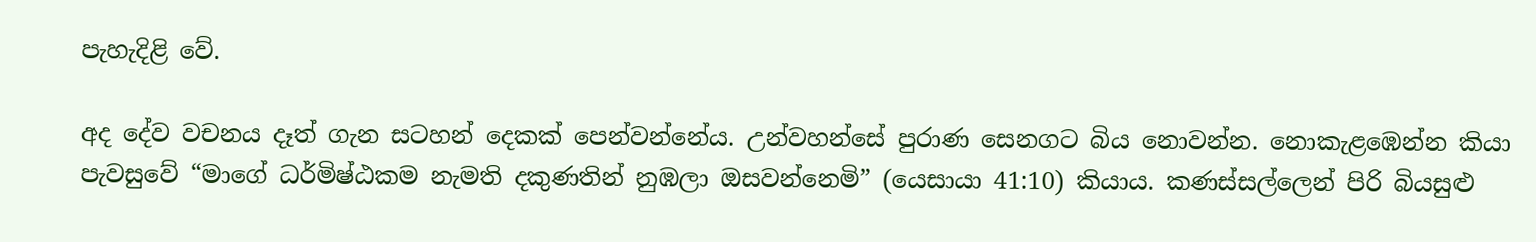පැහැදිළි වේ.

අද දේව වචනය දෑත් ගැන සටහන් දෙකක් පෙන්වන්නේය. උන්වහන්සේ පුරාණ සෙනගට බිය නොවන්න. නොකැළඹෙන්න කියා පැවසුවේ “මාගේ ධර්මිෂ්ඨකම නැමති දකුණතින් නුඹලා ඔසවන්නෙමි” (යෙසායා 41:10) කියාය. කණස්සල්ලෙන් පිරි බියසුළු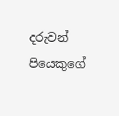දරුවන් පියෙකුගේ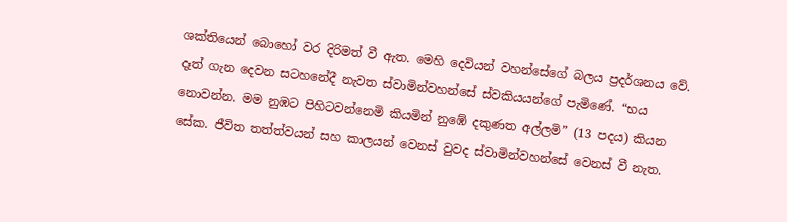ශක්තියෙන් බොහෝ වර දිරිමත් වී ඇත. මෙහි දෙවියන් වහන්සේගේ බලය ප්‍රදර්ශනය වේ. දෑත් ගැන දෙවන සටහනේදී නැවත ස්වාමින්වහන්සේ ස්වකියයන්ගේ පැමිණේ. “භය නොවන්න. මම නුඹට පිහිටවන්නෙමි කියමින් නුඹේ දකුණත අල්ලමි” (13 පදය) කියන සේක. ජීවිත තත්ත්වයන් සහ කාලයන් වෙනස් වුවද ස්වාමින්වහන්සේ වෙනස් වී නැත.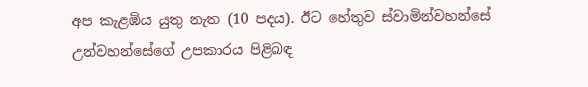අප කැළඹිය යුතු නැත (10 පදය). ඊට හේතුව ස්වාමින්වහන්සේ උන්වහන්සේගේ උපකාරය පිළිබඳ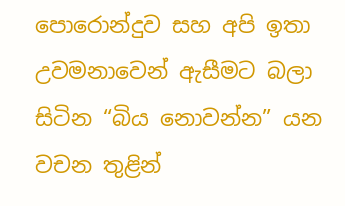පොරොන්දුව සහ අපි ඉතා උවමනාවෙන් ඇසීමට බලා සිටින “බිය නොවන්න” යන වචන තුළින්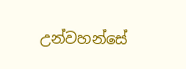උන්වහන්සේ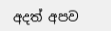අදත් අපව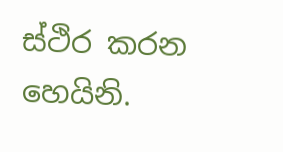ස්ථිර කරන හෙයිනි.